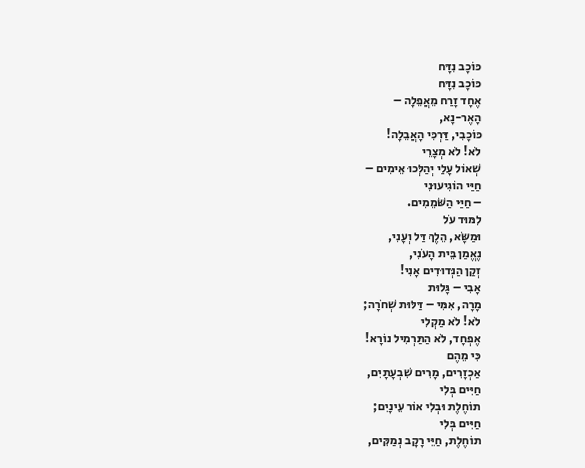כּוֹכָב נִדָּח
כּוֹכָב נִדָּח
אֶחָד זָרַח מֵאֲפֵלָה –
הָאֶר-נָא,
כּוֹכָבִי, דַּרְכִּי הָאֲבֵלָה!
לֹא! לֹא מְצָרֵי
שְׁאוֹל עָלַי יְהַלְּכוּ אֵימִים –
חַיַּי הוֹגִיעוּנִי
– חַיַּי הַשֹּׁמֵמִים.
לִמּוּד עֹל
וּמַשָּׂא, הֵלֶךְ דַּל וְעָנִי,
נֶאֱמַן בֵּית הָעֹנִי,
זְקַן הַנְּדוּדִים אָנִי!
אָבִי – גָּלוּת
מָרָה, אִמִּי – דַּלּוּת שְׁחֹרָה;
לֹא! לֹא מַקְלִי
אֶפְחָד, לֹא הַתַּרְמִיל נוֹרָא!
כִּי מֵהֶם
אַכְזָרִים, מָרִים שִׁבְעָתָיִם,
חַיִּים בְּלִי
תוֹחֶלֶת וּבְלִי אוֹר עֵינָיִם;
חַיִּים בְּלִי
תוֹחֶלֶת, חַיֵּי רָקָב נְמַקִּים,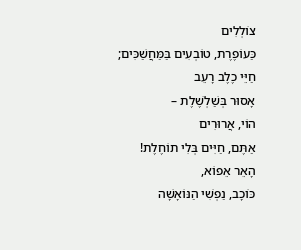צוֹלְלִים
כַּעוֹפֶרֶת, טוֹבְעִים בַּמַּחֲשַׁכִּים;
חַיֵּי כֶלֶב רָעֵב
אָסוּר בְּשַׁלְשֶׁלֶת –
הוֹי, אֲרוּרִים
אַתֶּם, חַיִּים בְּלִי תוֹחֶלֶת!
הָאֵר אֵפוֹא,
כּוֹכָב, נַפְשִׁי הַנּוֹאָשָׁה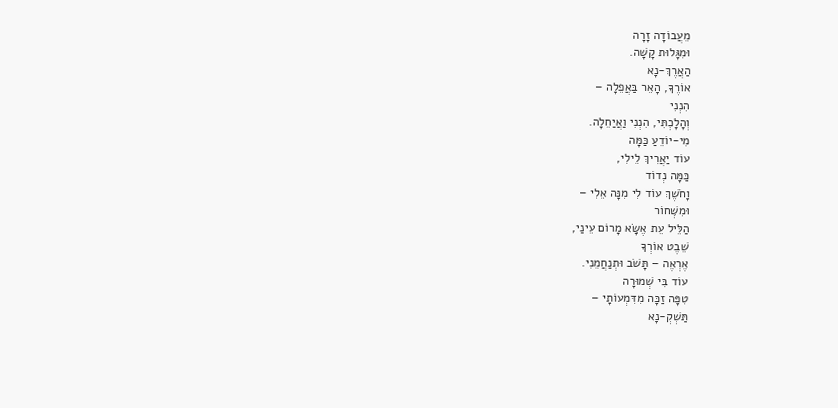מֵעֲבוֹדָה זָרָה
וּמִגָּלוּת קָשָׁה.
הַאֲרֶךְ-נָא
אוֹרֶךָ, הָאֵר בַּאֲפֵלָה –
הִנְנִי
וְהָלָכְתִּי, הִנְנִי וַאֲיַחֵלָה.
מִי-יוֹדֵעַ כַּמָּה
עוֹד יַאֲרִיךְ לֵילִי,
כַּמָּה נְדוֹד
וָחֹשֶׁךְ עוֹד לִי מִנָּה אֵלִי –
וּמִשְּׁחוֹר
הַלֵּיל עֵת אֶשָּׂא מָרוֹם עֵינַי,
שֵׁבֶט אוֹרְךָ
אֶרְאֶה – תָּשֹׁב וּתְנַחֲמֵנִי.
עוֹד בִּי שְׁמוּרָה
טִפָּה זַכָּה מִדִּמְעוֹתָי –
תַּשְׁקְ-נָא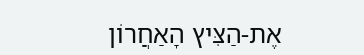אֶת-הַצִּיץ הָאַחֲרוֹן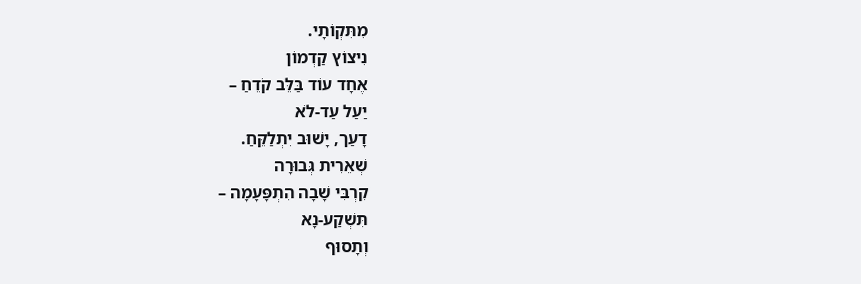מִתִּקְוֹתָי.
נִיצוֹץ קַדְמוֹן
אֶחָד עוֹד בַּלֵּב קֹדֵחַ –
יַעַל עַד-לֹא
דָעַך, יָשׁוּב יִתְלַקֵּחַ.
שְׁאֵרִית גְּבוּרָה
קִרְבִּי שָׁבָה הִתְפָּעָמָה –
תִּשְׁקַע-נָא
וְתָסוּף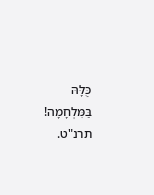כֻּלָּהּ בַּמִּלְחָמָה!
תרנ"ט.